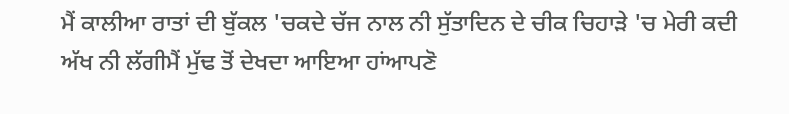ਮੈਂ ਕਾਲੀਆ ਰਾਤਾਂ ਦੀ ਬੁੱਕਲ 'ਚਕਦੇ ਚੱਜ ਨਾਲ ਨੀ ਸੁੱਤਾਦਿਨ ਦੇ ਚੀਕ ਚਿਹਾੜੇ 'ਚ ਮੇਰੀ ਕਦੀ ਅੱਖ ਨੀ ਲੱਗੀਮੈਂ ਮੁੱਢ ਤੋਂ ਦੇਖਦਾ ਆਇਆ ਹਾਂਆਪਣੋ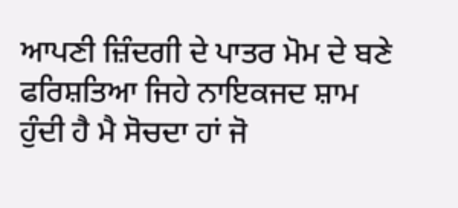ਆਪਣੀ ਜ਼ਿੰਦਗੀ ਦੇ ਪਾਤਰ ਮੋਮ ਦੇ ਬਣੇ ਫਰਿਸ਼ਤਿਆ ਜਿਹੇ ਨਾਇਕਜਦ ਸ਼ਾਮ ਹੁੰਦੀ ਹੈ ਮੈ ਸੋਚਦਾ ਹਾਂ ਜੋ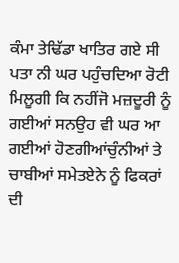ਕੰਮਾ ਤੇਢਿੱਡਾ ਖਾਤਿਰ ਗਏ ਸੀ ਪਤਾ ਨੀ ਘਰ ਪਹੁੰਚਦਿਆ ਰੋਟੀ ਮਿਲੂਗੀ ਕਿ ਨਹੀਂਜੋ ਮਜ਼ਦੂਰੀ ਨੂੰ ਗਈਆਂ ਸਨਉਹ ਵੀ ਘਰ ਆ ਗਈਆਂ ਹੋਣਗੀਆਂਚੁੰਨੀਆਂ ਤੇ ਚਾਬੀਆਂ ਸਮੇਤਏਨੇ ਨੂੰ ਫਿਕਰਾਂ ਦੀ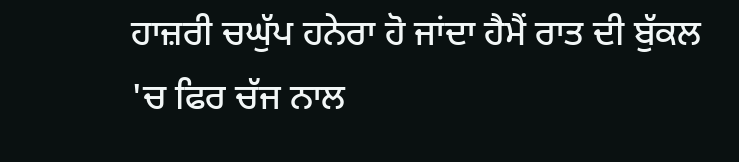ਹਾਜ਼ਰੀ ਚਘੁੱਪ ਹਨੇਰਾ ਹੋ ਜਾਂਦਾ ਹੈਮੈਂ ਰਾਤ ਦੀ ਬੁੱਕਲ 'ਚ ਫਿਰ ਚੱਜ ਨਾਲ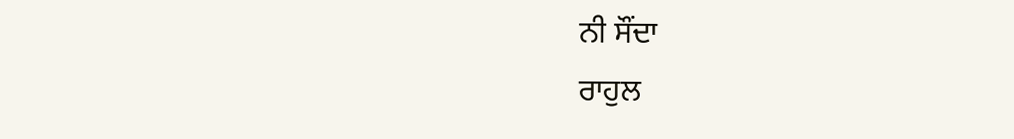ਨੀ ਸੌਂਦਾ
ਰਾਹੁਲ